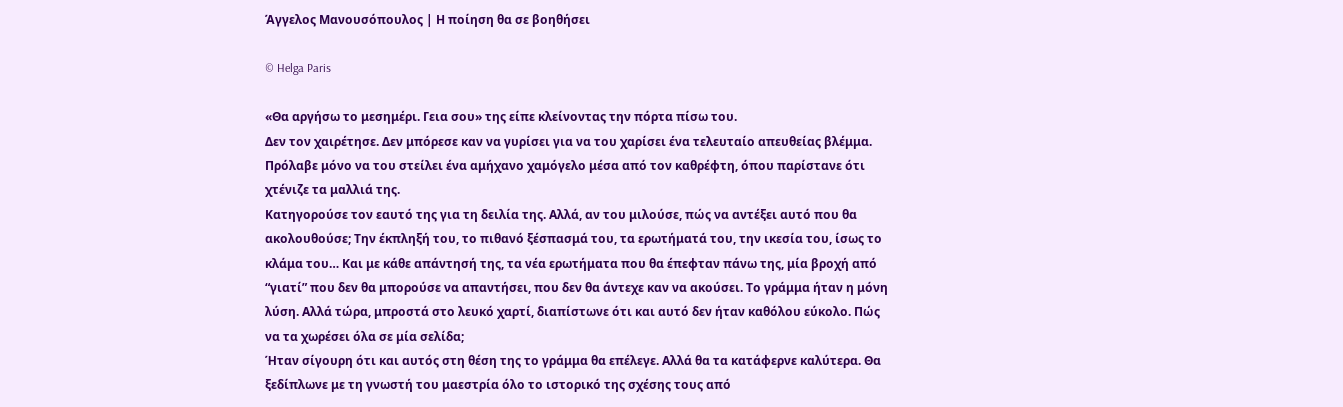Άγγελος Μανουσόπουλος | Η ποίηση θα σε βοηθήσει

© Helga Paris

«Θα αργήσω το μεσημέρι. Γεια σου» της είπε κλείνοντας την πόρτα πίσω του.
Δεν τον χαιρέτησε. Δεν μπόρεσε καν να γυρίσει για να του χαρίσει ένα τελευταίο απευθείας βλέμμα. Πρόλαβε μόνο να του στείλει ένα αμήχανο χαμόγελο μέσα από τον καθρέφτη, όπου παρίστανε ότι χτένιζε τα μαλλιά της.
Κατηγορούσε τον εαυτό της για τη δειλία της. Αλλά, αν του μιλούσε, πώς να αντέξει αυτό που θα ακολουθούσε; Την έκπληξή του, το πιθανό ξέσπασμά του, τα ερωτήματά του, την ικεσία του, ίσως το κλάμα του… Και με κάθε απάντησή της, τα νέα ερωτήματα που θα έπεφταν πάνω της, μία βροχή από “γιατί” που δεν θα μπορούσε να απαντήσει, που δεν θα άντεχε καν να ακούσει. Το γράμμα ήταν η μόνη λύση. Αλλά τώρα, μπροστά στο λευκό χαρτί, διαπίστωνε ότι και αυτό δεν ήταν καθόλου εύκολο. Πώς να τα χωρέσει όλα σε μία σελίδα;
Ήταν σίγουρη ότι και αυτός στη θέση της το γράμμα θα επέλεγε. Αλλά θα τα κατάφερνε καλύτερα. Θα ξεδίπλωνε με τη γνωστή του μαεστρία όλο το ιστορικό της σχέσης τους από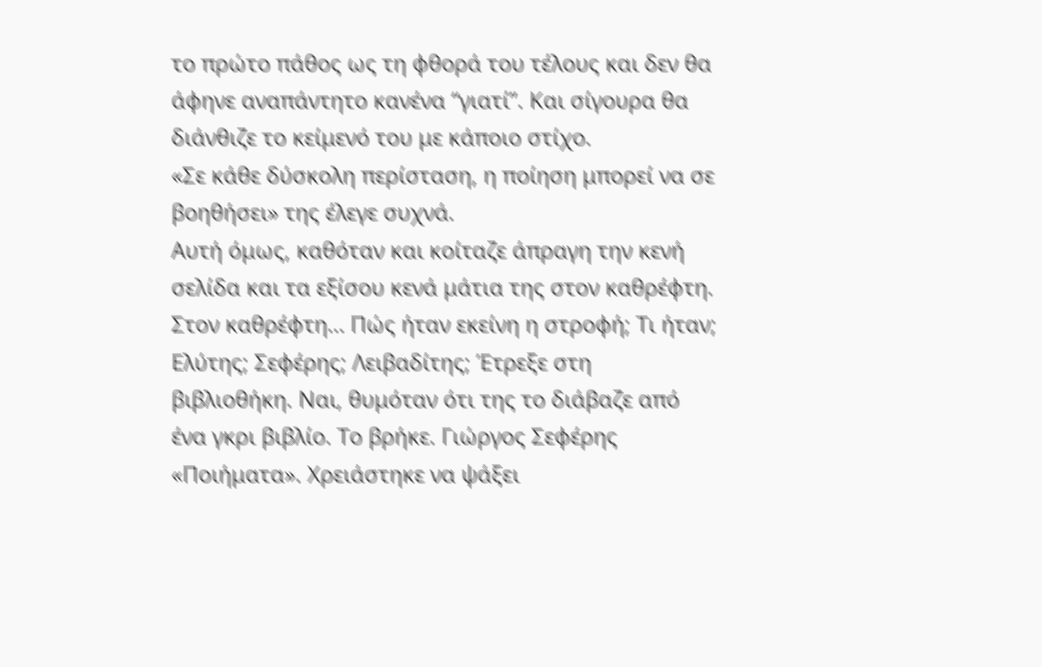το πρώτο πάθος ως τη φθορά του τέλους και δεν θα άφηνε αναπάντητο κανένα “γιατί”. Και σίγουρα θα διάνθιζε το κείμενό του με κάποιο στίχο.
«Σε κάθε δύσκολη περίσταση, η ποίηση μπορεί να σε βοηθήσει» της έλεγε συχνά.
Αυτή όμως, καθόταν και κοίταζε άπραγη την κενή σελίδα και τα εξίσου κενά μάτια της στον καθρέφτη. Στον καθρέφτη… Πώς ήταν εκείνη η στροφή; Τι ήταν; Ελύτης; Σεφέρης; Λειβαδίτης; Έτρεξε στη βιβλιοθήκη. Ναι, θυμόταν ότι της το διάβαζε από ένα γκρι βιβλίο. Το βρήκε. Γιώργος Σεφέρης «Ποιήματα». Χρειάστηκε να ψάξει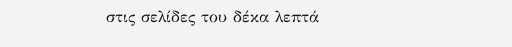στις σελίδες του δέκα λεπτά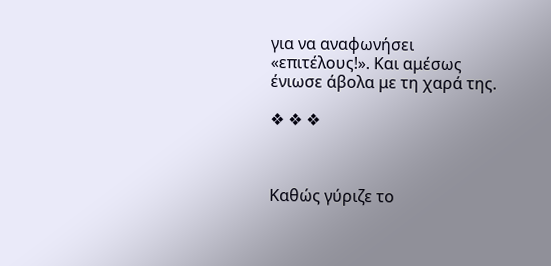για να αναφωνήσει «επιτέλους!». Και αμέσως ένιωσε άβολα με τη χαρά της.

❖ ❖ ❖



Καθώς γύριζε το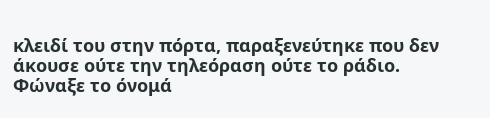κλειδί του στην πόρτα, παραξενεύτηκε που δεν άκουσε ούτε την τηλεόραση ούτε το ράδιο. Φώναξε το όνομά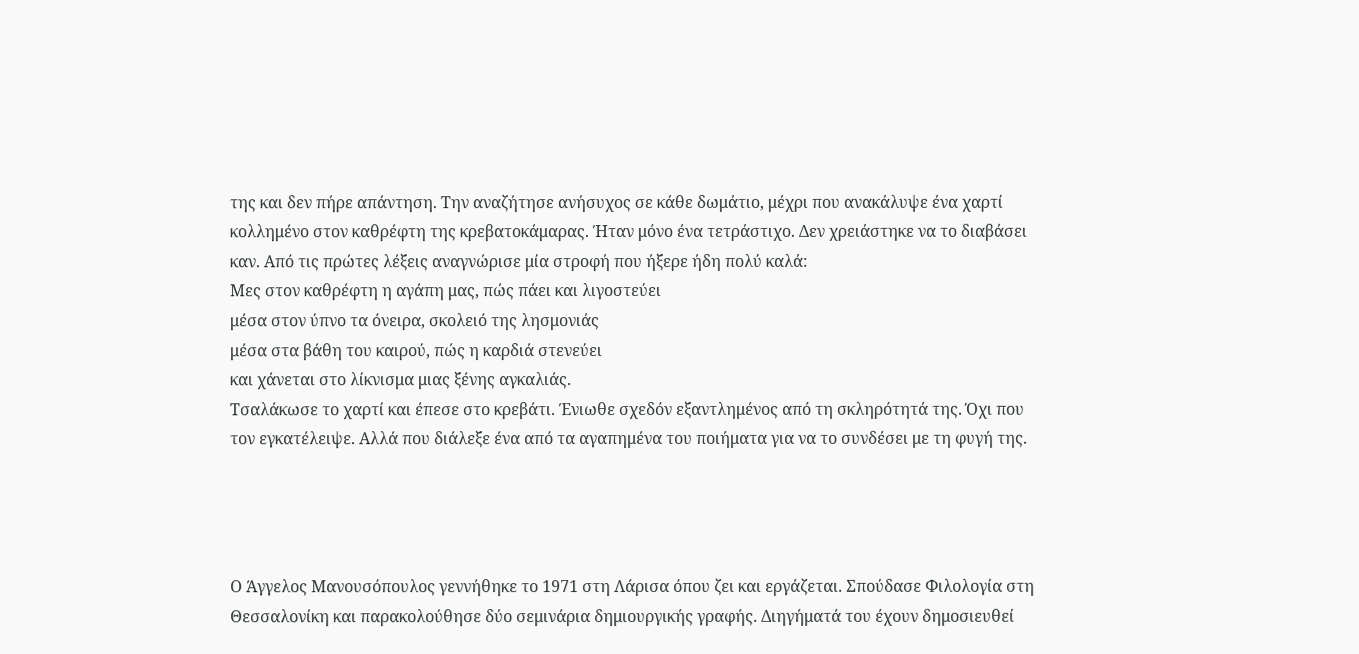της και δεν πήρε απάντηση. Την αναζήτησε ανήσυχος σε κάθε δωμάτιο, μέχρι που ανακάλυψε ένα χαρτί κολλημένο στον καθρέφτη της κρεβατοκάμαρας. Ήταν μόνο ένα τετράστιχο. Δεν χρειάστηκε να το διαβάσει καν. Από τις πρώτες λέξεις αναγνώρισε μία στροφή που ήξερε ήδη πολύ καλά:
Μες στον καθρέφτη η αγάπη μας, πώς πάει και λιγοστεύει
μέσα στον ύπνο τα όνειρα, σκολειό της λησμονιάς
μέσα στα βάθη του καιρού, πώς η καρδιά στενεύει
και χάνεται στο λίκνισμα μιας ξένης αγκαλιάς.
Τσαλάκωσε το χαρτί και έπεσε στο κρεβάτι. Ένιωθε σχεδόν εξαντλημένος από τη σκληρότητά της. Όχι που τον εγκατέλειψε. Αλλά που διάλεξε ένα από τα αγαπημένα του ποιήματα για να το συνδέσει με τη φυγή της.




Ο Άγγελος Μανουσόπουλος γεννήθηκε το 1971 στη Λάρισα όπου ζει και εργάζεται. Σπούδασε Φιλολογία στη Θεσσαλονίκη και παρακολούθησε δύο σεμινάρια δημιουργικής γραφής. Διηγήματά του έχουν δημοσιευθεί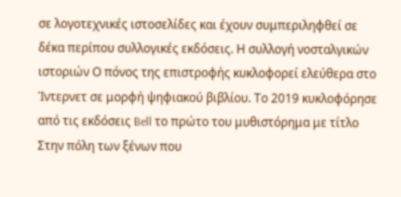σε λογοτεχνικές ιστοσελίδες και έχουν συμπεριληφθεί σε δέκα περίπου συλλογικές εκδόσεις. Η συλλογή νοσταλγικών ιστοριών Ο πόνος της επιστροφής κυκλοφορεί ελεύθερα στο Ίντερνετ σε μορφή ψηφιακού βιβλίου. Το 2019 κυκλοφόρησε από τις εκδόσεις Bell το πρώτο του μυθιστόρημα με τίτλο Στην πόλη των ξένων που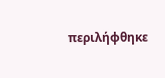περιλήφθηκε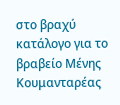στο βραχύ κατάλογο για το βραβείο Μένης Κουμανταρέας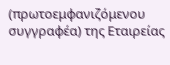(πρωτοεμφανιζόμενου συγγραφέα) της Εταιρείας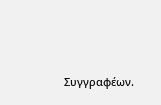Συγγραφέων.